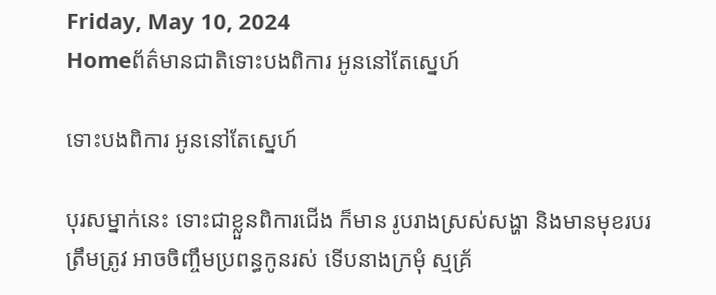Friday, May 10, 2024
Homeព័ត៌មានជាតិទោះបងពិការ អូននៅតែស្នេហ៍

ទោះបងពិការ អូននៅតែស្នេហ៍

បុរសម្នាក់នេះ ទោះជាខ្លួនពិការជើង ក៏មាន រូបរាងស្រស់សង្ហា និងមានមុខរបរត្រឹមត្រូវ អាចចិញ្ចឹមប្រពន្ធកូនរស់ ទើបនាងក្រមុំ ស្មគ្រ័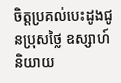ចិត្តប្រគល់បេះដូងជូនប្រុសថ្លៃ ឧស្សាហ៍ និយាយ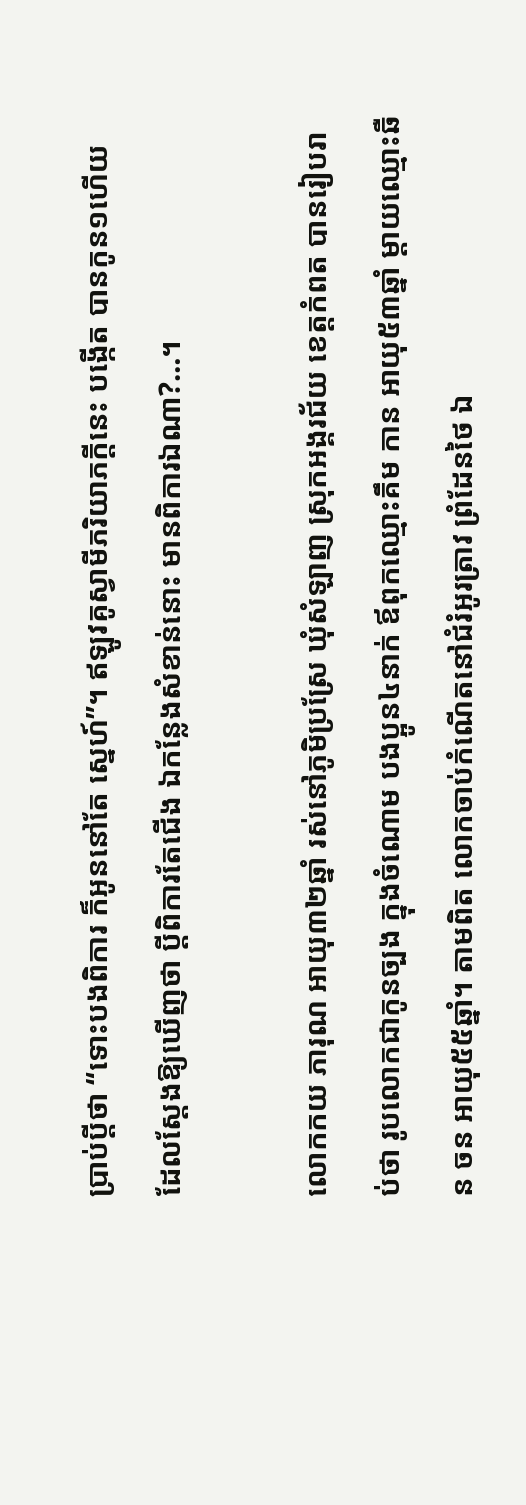ប្រាប់ប្តីថា “ទោះបងពិការ ក៏អូននៅតែ ស្នេហ៍”។ ឥឡូវគូស្វាមីភរិយាភក្តីនេះ បង្កើត បានកូន១ហើយ ដែលស្តែងឱ្យឃើញថា ប្តីពិការតែជើង ឯកន្លែងសំខាន់នោះ មានពិការឯណា?…។

លោកកយ ភារុណ អាយុ៣២ឆ្នាំ រស់នៅភូមិប្រស្រែ ឃុំសំឡាញ ស្រុកអង្គរជ័យ ខេត្តកំពត បានរៀបរាប់ថា រូបលោកជាកូនច្បង ក្នុងចំណោម បងប្អូន៤នាក់ ឪពុកឈ្មោះគឹម កាន អាយុ៥៣ឆ្នាំ ម្តាយឈ្មោះឆឺន ចន អាយុ៥៥ឆ្នាំ។ តាមពិត លោកចាប់កំណើតនៅជំរំអូរត្រាវ ព្រំដែនថៃ ឯ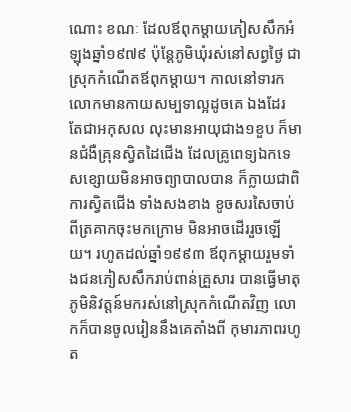ណោះ ខណៈ ដែលឪពុកម្តាយភៀសសឹកអំឡុងឆ្នាំ១៩៧៩ ប៉ុន្តែភូមិឃុំរស់នៅសព្វថ្ងៃ ជា ស្រុកកំណើតឪពុកម្តាយ។ កាលនៅទារក លោកមានកាយសម្បទាល្អដូចគេ ឯងដែរ តែជាអកុសល លុះមានអាយុជាង១ខួប ក៏មានជំងឺគ្រុនស្វិតដៃជើង ដែលគ្រូពេទ្យឯកទេសខ្សោយមិនអាចព្យាបាលបាន ក៏ក្លាយជាពិការស្វិតជើង ទាំងសងខាង ខូចសរសៃចាប់ពីត្រគាកចុះមកក្រោម មិនអាចដើររួចឡើយ។ រហូតដល់ឆ្នាំ១៩៩៣ ឪពុកម្តាយរួមទាំងជនភៀសសឹករាប់ពាន់គ្រួសារ បានធ្វើមាតុភូមិនិវត្តន៍មករស់នៅស្រុកកំណើតវិញ លោកក៏បានចូលរៀននឹងគេតាំងពី កុមារភាពរហូត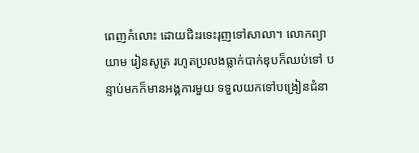ពេញកំលោះ ដោយជិះរទេះរុញទៅសាលា។ លោកព្យាយាម រៀនសូត្រ រហូតប្រលងធ្លាក់បាក់ឌុបក៏ឈប់ទៅ បន្ទាប់មកក៏មានអង្គការមួយ ទទួលយកទៅបង្រៀនជំនា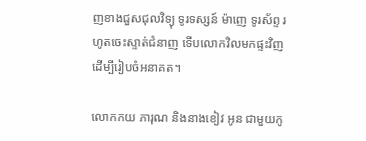ញខាងជួសជុលវិទ្យុ ទូរទស្សន៍ ម៉ាញេ ទូរស័ព្ទ រហូតចេះស្ទាត់ជំនាញ ទើបលោកវិលមកផ្ទះវិញ ដើម្បីរៀបចំអនាគត។

លោកកយ ភារុណ និងនាងខៀវ អូន ជាមួយកូ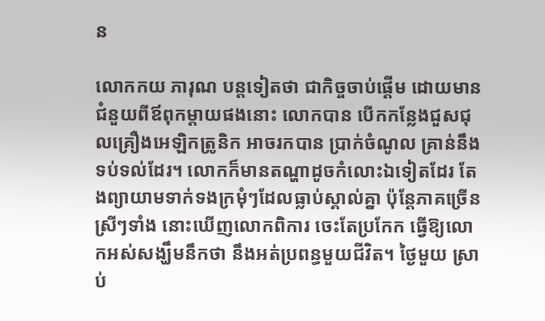ន

លោកកយ ភារុណ បន្តទៀតថា ជាកិច្ចចាប់ផ្តើម ដោយមានជំនួយពីឪពុកម្តាយផងនោះ លោកបាន បើកកន្លែងជួសជុលគ្រឿងអេឡិកត្រូនិក អាចរកបាន ប្រាក់ចំណូល គ្រាន់នឹងទប់ទល់ដែរ។ លោកក៏មានតណ្ហាដូចកំលោះឯទៀតដែរ តែងព្យាយាមទាក់ទងក្រមុំៗដែលធ្លាប់ស្គាល់គ្នា ប៉ុន្តែភាគច្រើនស្រីៗទាំង នោះឃើញលោកពិការ ចេះតែប្រកែក ធ្វើឱ្យលោកអស់សង្ឃឹមនឹកថា នឹងអត់ប្រពន្ធមួយជីវិត។ ថ្ងៃមួយ ស្រាប់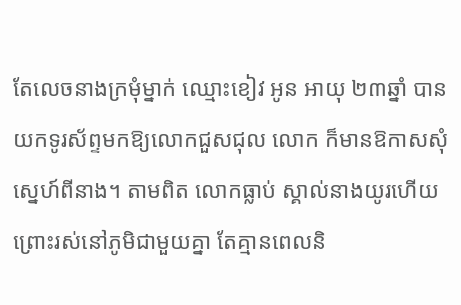តែលេចនាងក្រមុំម្នាក់ ឈ្មោះខៀវ អូន អាយុ ២៣ឆ្នាំ បានយកទូរស័ព្ទមកឱ្យលោកជួសជុល លោក ក៏មានឱកាសសុំស្នេហ៍ពីនាង។ តាមពិត លោកធ្លាប់ ស្គាល់នាងយូរហើយ ព្រោះរស់នៅភូមិជាមួយគ្នា តែគ្មានពេលនិ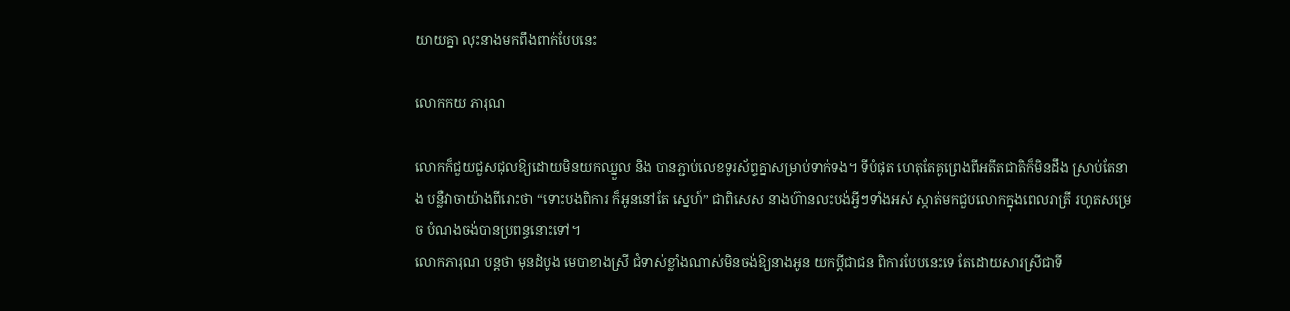យាយគ្នា លុះនាងមកពឹងពាក់បែបនេះ

លោកកយ ភារុណ

លោកក៏ជួយជួសជុលឱ្យដោយមិនយកឈ្នួល និង បានភ្ជាប់លេខទូរស័ព្ទគ្នាសម្រាប់ទាក់ទង។ ទីបំផុត ហេតុតែគូព្រេងពីអតីតជាតិក៏មិនដឹង ស្រាប់តែនាង បន្លឺវាចាយ៉ាងពីរោះថា “ទោះបងពិការ ក៏អូននៅតែ ស្នេហ៍” ជាពិសេស នាងហ៊ានលះបង់អ្វីៗទាំងអស់ ស្កាត់មកជួបលោកក្នុងពេលរាត្រី រហូតសម្រេច បំណងចង់បានប្រពន្ធនោះទៅ។
លោកភារុណ បន្តថា មុនដំបូង មេបាខាងស្រី ជំទាស់ខ្លាំងណាស់មិនចង់ឱ្យនាងអូន យកប្តីជាជន ពិការបែបនេះទេ តែដោយសារស្រីជាទី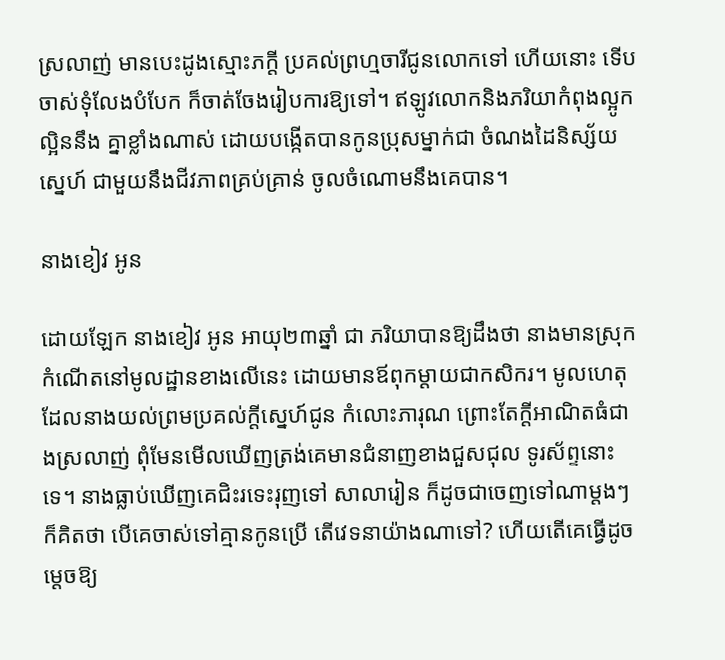ស្រលាញ់ មានបេះដូងស្មោះភក្តី ប្រគល់ព្រហ្មចារីជូនលោកទៅ ហើយនោះ ទើបចាស់ទុំលែងបំបែក ក៏ចាត់ចែងរៀបការឱ្យទៅ។ ឥឡូវលោកនិងភរិយាកំពុងល្អូកល្អិននឹង គ្នាខ្លាំងណាស់ ដោយបង្កើតបានកូនប្រុសម្នាក់ជា ចំណងដៃនិស្ស័យស្នេហ៍ ជាមួយនឹងជីវភាពគ្រប់គ្រាន់ ចូលចំណោមនឹងគេបាន។

នាងខៀវ អូន

ដោយឡែក នាងខៀវ អូន អាយុ២៣ឆ្នាំ ជា ភរិយាបានឱ្យដឹងថា នាងមានស្រុកកំណើតនៅមូលដ្ឋានខាងលើនេះ ដោយមានឪពុកម្តាយជាកសិករ។ មូលហេតុដែលនាងយល់ព្រមប្រគល់ក្តីស្នេហ៍ជូន កំលោះភារុណ ព្រោះតែក្តីអាណិតធំជាងស្រលាញ់ ពុំមែនមើលឃើញត្រង់គេមានជំនាញខាងជួសជុល ទូរស័ព្ទនោះទេ។ នាងធ្លាប់ឃើញគេជិះរទេះរុញទៅ សាលារៀន ក៏ដូចជាចេញទៅណាម្តងៗ ក៏គិតថា បើគេចាស់ទៅគ្មានកូនប្រើ តើវេទនាយ៉ាងណាទៅ? ហើយតើគេធ្វើដូចម្តេចឱ្យ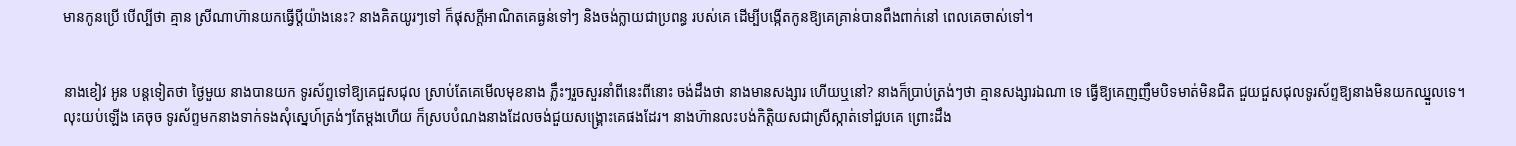មានកូនប្រើ បើល្បីថា គ្មាន ស្រីណាហ៊ានយកធ្វើប្តីយ៉ាងនេះ? នាងគិតយូរៗទៅ ក៏ផុសក្តីអាណិតគេធ្ងន់ទៅៗ និងចង់ក្លាយជាប្រពន្ធ របស់គេ ដើម្បីបង្កើតកូនឱ្យគេគ្រាន់បានពឹងពាក់នៅ ពេលគេចាស់ទៅ។


នាងខៀវ អូន បន្តទៀតថា ថ្ងៃមួយ នាងបានយក ទូរស័ព្ទទៅឱ្យគេជួសជុល ស្រាប់តែគេមើលមុខនាង ភ្លឹះៗរួចសួរនាំពីនេះពីនោះ ចង់ដឹងថា នាងមានសង្សារ ហើយឬនៅ? នាងក៏ប្រាប់ត្រង់ៗថា គ្មានសង្សារឯណា ទេ ធ្វើឱ្យគេញញឹមបិទមាត់មិនជិត ជួយជួសជុលទូរស័ព្ទឱ្យនាងមិនយកឈ្នួលទេ។ លុះយប់ឡើង គេចុច ទូរស័ព្ទមកនាងទាក់ទងសុំស្នេហ៍ត្រង់ៗតែម្តងហើយ ក៏ស្របបំណងនាងដែលចង់ជួយសង្គ្រោះគេផងដែរ។ នាងហ៊ានលះបង់កិត្តិយសជាស្រីស្កាត់ទៅជួបគេ ព្រោះដឹង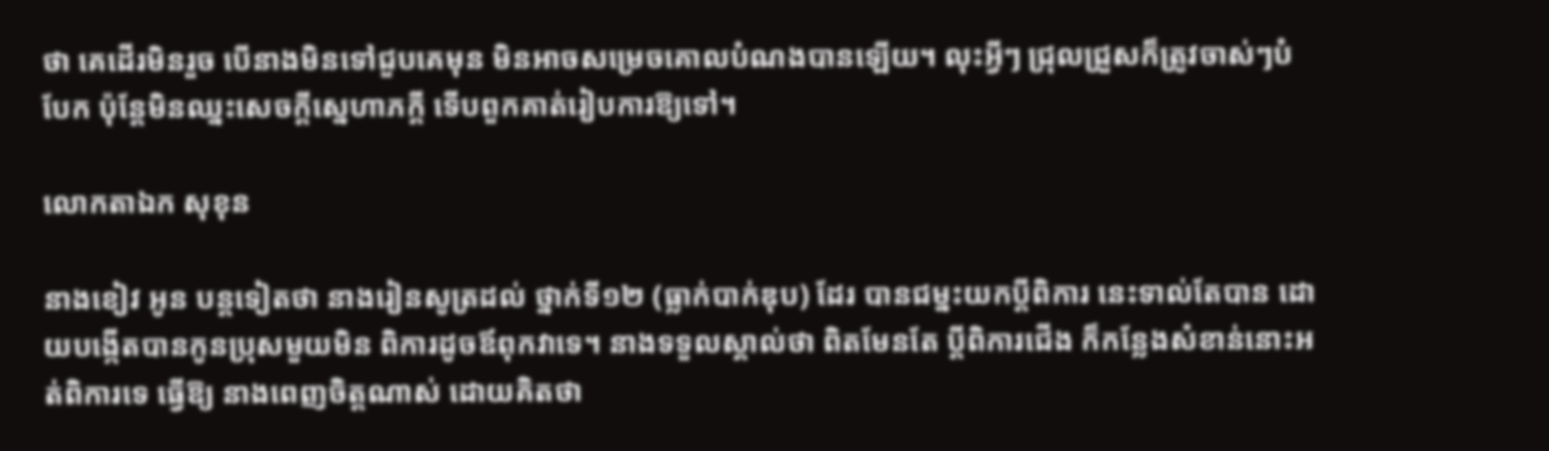ថា គេដើរមិនរួច បើនាងមិនទៅជួបគេមុន មិនអាចសម្រេចគោលបំណងបានឡើយ។ លុះអ្វីៗ ជ្រុលជ្រួសក៏ត្រូវចាស់ៗបំបែក ប៉ុន្តែមិនឈ្នះសេចក្តីស្នេហាភក្តី ទើបពួកគាត់រៀបការឱ្យទៅ។

លោកតាឯក សុខុន

នាងខៀវ អូន បន្តទៀតថា នាងរៀនសូត្រដល់ ថ្នាក់ទី១២ (ធ្លាក់បាក់ឌុប) ដែរ បានជម្នះយកប្តីពិការ នេះទាល់តែបាន ដោយបង្កើតបានកូនប្រុសមួយមិន ពិការដូចឪពុកវាទេ។ នាងទទួលស្គាល់ថា ពិតមែនតែ ប្តីពិការជើង ក៏កន្លែងសំខាន់នោះអត់ពិការទេ ធ្វើឱ្យ នាងពេញចិត្តណាស់ ដោយគិតថា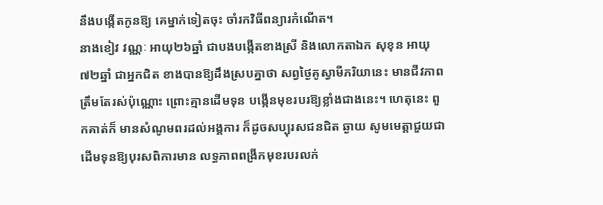នឹងបង្កើតកូនឱ្យ គេម្នាក់ទៀតចុះ ចាំរកវិធីពន្យារកំណើត។
នាងខៀវ វណ្ណៈ អាយុ២៦ឆ្នាំ ជាបងបង្កើតខាងស្រី និងលោកតាឯក សុខុន អាយុ៧២ឆ្នាំ ជាអ្នកជិត ខាងបានឱ្យដឹងស្របគ្នាថា សព្វថ្ងៃគូស្វាមីភរិយានេះ មានជីវភាពត្រឹមតែរស់ប៉ុណ្ណោះ ព្រោះគ្មានដើមទុន បង្កើនមុខរបរឱ្យខ្លាំងជាងនេះ។ ហេតុនេះ ពួកគាត់ក៏ មានសំណូមពរដល់អង្គការ ក៏ដូចសប្បុរសជនជិត ឆ្ងាយ សូមមេត្តាជួយជាដើមទុនឱ្យបុរសពិការមាន លទ្ធភាពពង្រីកមុខរបរលក់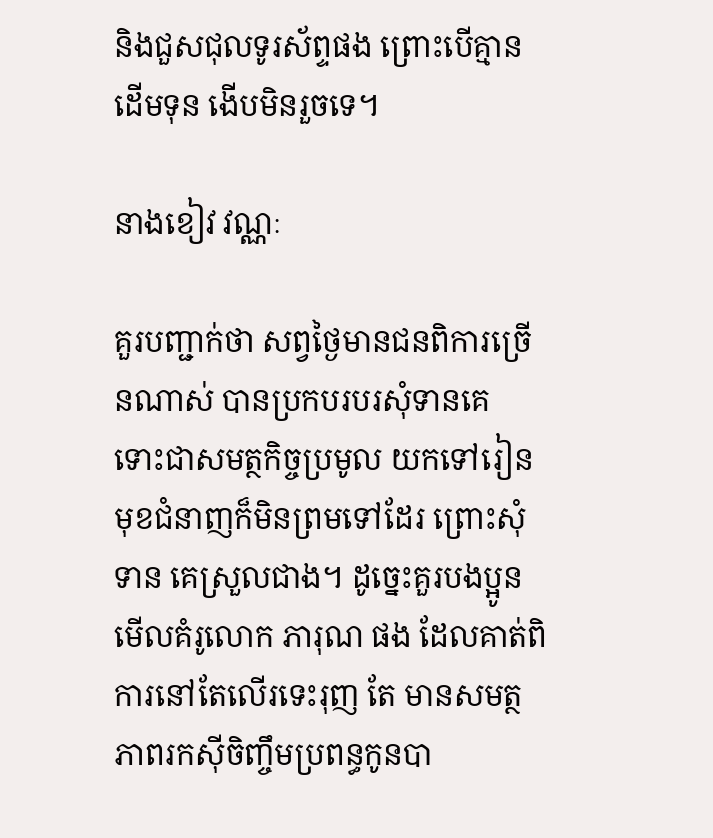និងជួសជុលទូរស័ព្ទផង ព្រោះបើគ្មានដើមទុន ងើបមិនរួចទេ។

នាងខៀវ វណ្ណៈ

គួរបញ្ជាក់ថា សព្វថ្ងៃមានជនពិការច្រើនណាស់ បានប្រកបរបរសុំទានគេ ទោះជាសមត្ថកិច្ចប្រមូល យកទៅរៀនមុខជំនាញក៏មិនព្រមទៅដែរ ព្រោះសុំទាន គេស្រួលជាង។ ដូច្នេះគួរបងប្អូនមើលគំរូលោក ភារុណ ផង ដែលគាត់ពិការនៅតែលើរទេះរុញ តែ មានសមត្ថភាពរកស៊ីចិញ្ចឹមប្រពន្ធកូនបា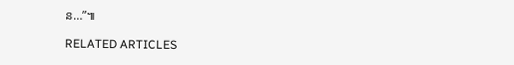ន…”៕

RELATED ARTICLES